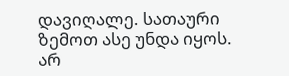დავიღალე. სათაური ზემოთ ასე უნდა იყოს. არ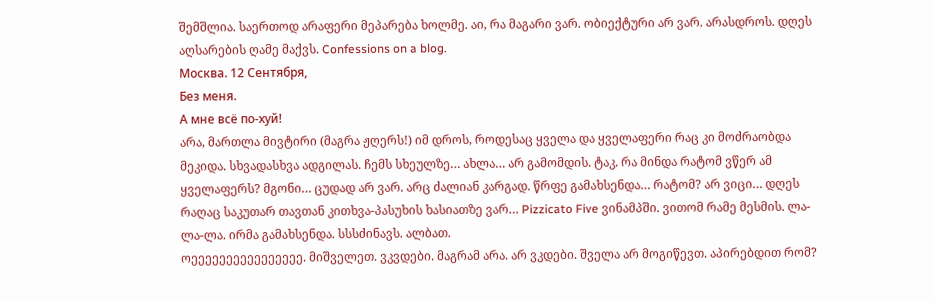შემშლია. საერთოდ არაფერი მეპარება ხოლმე. აი, რა მაგარი ვარ. ობიექტური არ ვარ. არასდროს. დღეს აღსარების ღამე მაქვს. Confessions on a blog.
Москва. 12 Сентября,
Без меня.
А мне всё по-хуй!
არა, მართლა მივტირი (მაგრა ჟღერს!) იმ დროს, როდესაც ყველა და ყველაფერი რაც კი მოძრაობდა მეკიდა. სხვადასხვა ადგილას. ჩემს სხეულზე… ახლა… არ გამომდის. ტაკ. რა მინდა რატომ ვწერ ამ ყველაფერს? მგონი… ცუდად არ ვარ. არც ძალიან კარგად. წრფე გამახსენდა… რატომ? არ ვიცი… დღეს რაღაც საკუთარ თავთან კითხვა-პასუხის ხასიათზე ვარ… Pizzicato Five ვინამპში. ვითომ რამე მესმის. ლა-ლა-ლა. ირმა გამახსენდა. სსსძინავს. ალბათ.
ოეეეეეეეეეეეეეეეე. მიშველეთ. ვკვდები. მაგრამ არა. არ ვკდები. შველა არ მოგიწევთ. აპირებდით რომ?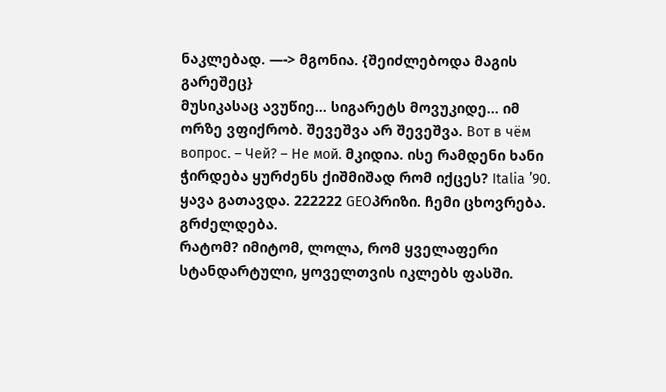ნაკლებად. —-> მგონია. {შეიძლებოდა მაგის გარეშეც}
მუსიკასაც ავუწიე… სიგარეტს მოვუკიდე… იმ ორზე ვფიქრობ. შევეშვა არ შევეშვა. Вот в чём вопрос. – Чей? – Не мой. მკიდია. ისე რამდენი ხანი ჭირდება ყურძენს ქიშმიშად რომ იქცეს? Italia ’90. ყავა გათავდა. 222222 GEOპრიზი. ჩემი ცხოვრება. გრძელდება.
რატომ? იმიტომ, ლოლა, რომ ყველაფერი სტანდარტული, ყოველთვის იკლებს ფასში.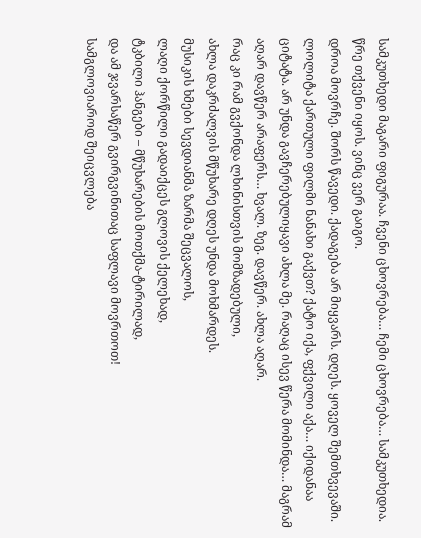სამკუთხედი მაგარი ფიგურაა. ჩვენი ცხოვრება… ჩემი ცხოვრება… სამკუთხედია. წრე თქვენი იყოს. ვინც ვერ გაიგო.
დროა მოვრჩე. შორს წავედი. ქადაგება არ მიყვარს. დღეს. ყოველ შემთხვევაში.
ლოლიტა ქართული ფილმი ნანახი გაქვთ? ქატო იქა, ფქვილი აქა… იქიდანაა ციტატა. არ უნდა გავჩერებულიყავი ახლა მე. რაღაც ისევ წერა მომინდა… მაგრამ აღარ დავწერ არაფერს… ხვალ. ზეგ. დავწერ. ახლა აღარ.
რაც კი რამ გვქონდა ლხინისთვის მომზადებული,
ახლა დაკრძალვის მწუხარე დღეს უნდა მოხმარდეს.
მუსიკის ხმები სევდიანმა ზარმა შეცვალოს,
ლაღი ქორწილი გადაიქცეს გლოვის ქელეხად,
ტკბილი ჰანგები – მწუხარების მოთქმა-ტირილად,
და ამ ჯვარსაწერ გვირგვინითაც საფლავი მოვრთოთ!
სამგლოვიაროდ შეიცვლება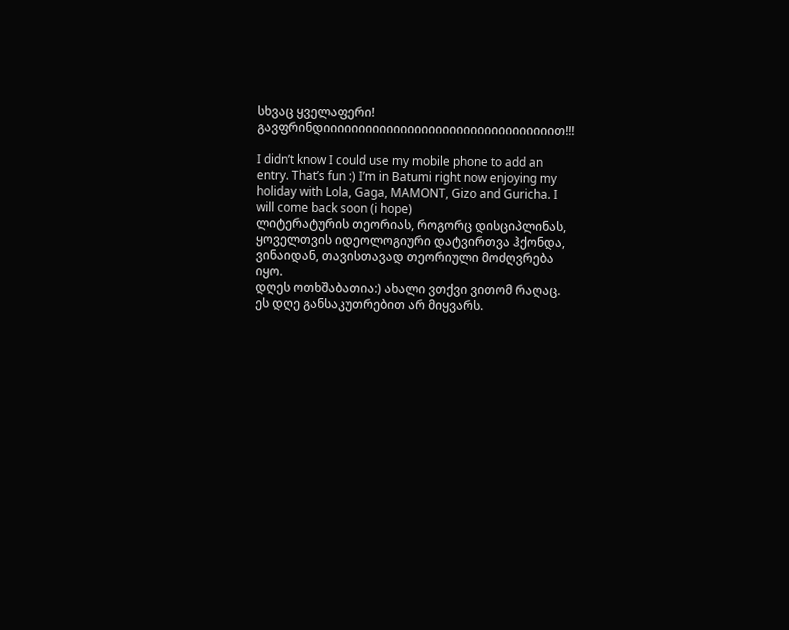სხვაც ყველაფერი!
გავფრინდიიიიიიიიიიიიიიიიიიიიიიიიიიიიიიიიით!!!

I didn’t know I could use my mobile phone to add an entry. That’s fun :) I’m in Batumi right now enjoying my holiday with Lola, Gaga, MAMONT, Gizo and Guricha. I will come back soon (i hope)
ლიტერატურის თეორიას, როგორც დისციპლინას, ყოველთვის იდეოლოგიური დატვირთვა ჰქონდა, ვინაიდან, თავისთავად თეორიული მოძღვრება იყო.
დღეს ოთხშაბათია:) ახალი ვთქვი ვითომ რაღაც. ეს დღე განსაკუთრებით არ მიყვარს.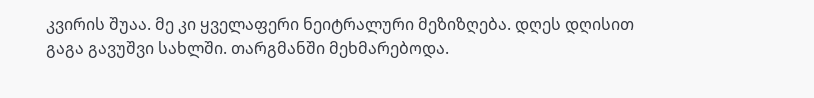კვირის შუაა. მე კი ყველაფერი ნეიტრალური მეზიზღება. დღეს დღისით გაგა გავუშვი სახლში. თარგმანში მეხმარებოდა.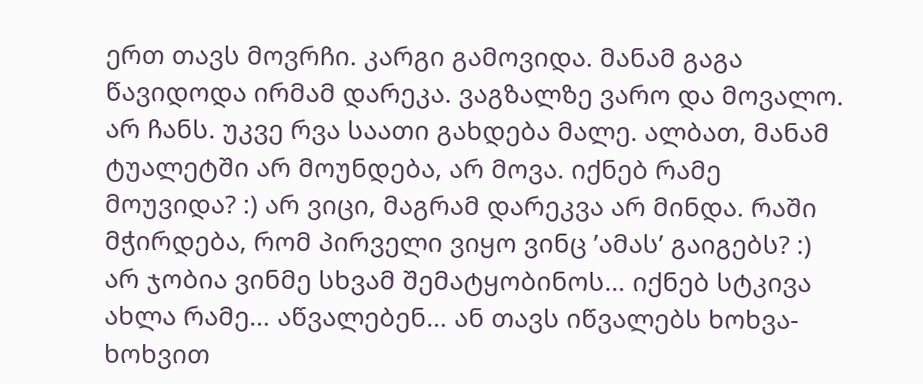ერთ თავს მოვრჩი. კარგი გამოვიდა. მანამ გაგა წავიდოდა ირმამ დარეკა. ვაგზალზე ვარო და მოვალო. არ ჩანს. უკვე რვა საათი გახდება მალე. ალბათ, მანამ ტუალეტში არ მოუნდება, არ მოვა. იქნებ რამე მოუვიდა? :) არ ვიცი, მაგრამ დარეკვა არ მინდა. რაში მჭირდება, რომ პირველი ვიყო ვინც ’ამას’ გაიგებს? :) არ ჯობია ვინმე სხვამ შემატყობინოს… იქნებ სტკივა ახლა რამე… აწვალებენ… ან თავს იწვალებს ხოხვა-ხოხვით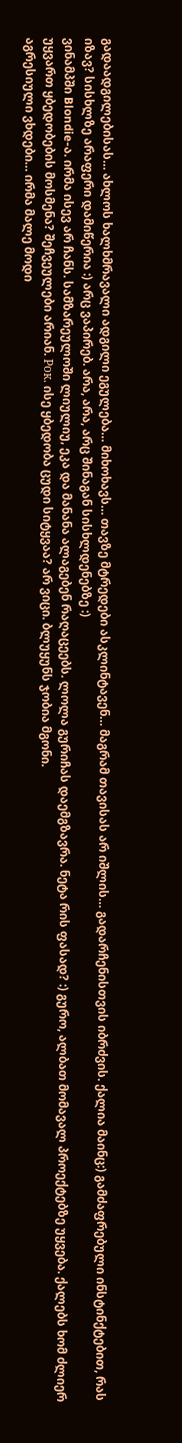გადაადგილებისას… ახლოს ხალხმრავალი ადგილი ეგულება… მიხოხავს… თავზე მტრედები ასკლინტავენ… მაგრამ თავისას არ იშლის… გადარჩენისთვის იბრძვის. ქალია მაინც:) გამძაფრებული ინსტინქტებით, რას იზავ? სისხლზე არაფერი დამიწერია :) არც ვაპირებ. არა, არა, არც შინაგან სისხლდენებზე :)
ვინამპში Blondie-ა. ირმა ისევ არ ჩანს. სამზარეულოში ლიულიუ, ეკა და მანანა ალაგებენ რაღაცეებს. ლოლა გურიჩას დაემგზავრა. ნეტა რის ფასად? :) გურო, ალბათ მომავალ პროექტებზე უყვება. ქალებს ხომ ძლიერ უყვართ ყბედობების მოსმენა? შეჩვეულები არიან. Рок. ისე ყბედობა ცუდი სიტყვაა? არ ვიცი. ბლუყუნს ჯობია მგონი.
აგრესიული ვხდები… ირმა მალე მოდი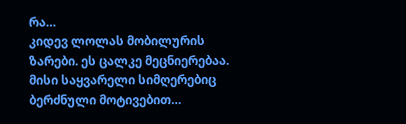რა…
კიდევ ლოლას მობილურის ზარები. ეს ცალკე მეცნიერებაა. მისი საყვარელი სიმღერებიც ბერძნული მოტივებით…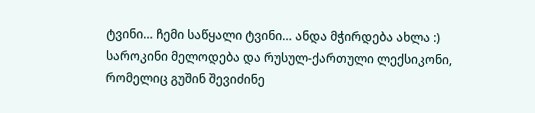ტვინი… ჩემი საწყალი ტვინი… ანდა მჭირდება ახლა :) საროკინი მელოდება და რუსულ-ქართული ლექსიკონი, რომელიც გუშინ შევიძინე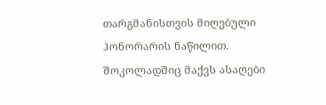თარგმანისთვის მიღებული ჰონორარის ნაწილით.
შოკოლადშიც მაქვს ასაღები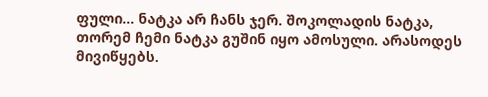ფული… ნატკა არ ჩანს ჯერ. შოკოლადის ნატკა, თორემ ჩემი ნატკა გუშინ იყო ამოსული. არასოდეს მივიწყებს.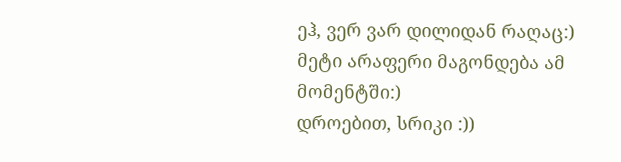ეჰ, ვერ ვარ დილიდან რაღაც:)
მეტი არაფერი მაგონდება ამ მომენტში:)
დროებით, სრიკი :))